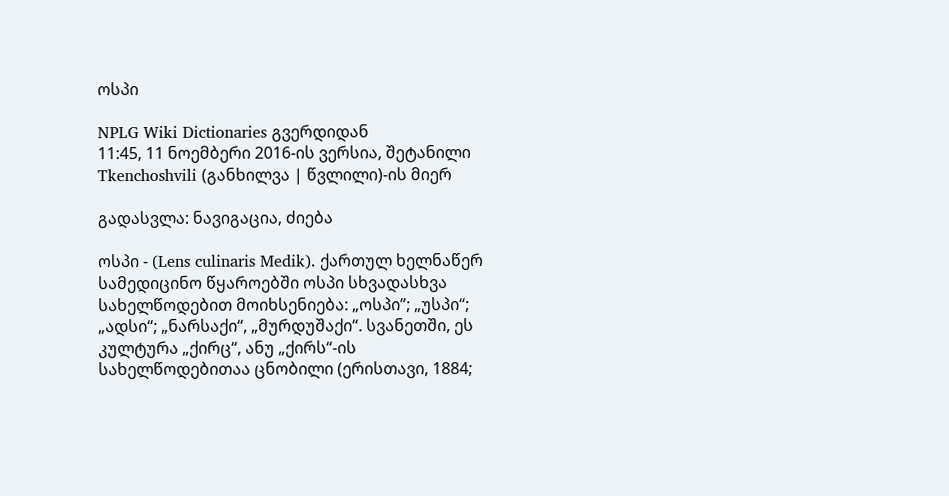ოსპი

NPLG Wiki Dictionaries გვერდიდან
11:45, 11 ნოემბერი 2016-ის ვერსია, შეტანილი Tkenchoshvili (განხილვა | წვლილი)-ის მიერ

გადასვლა: ნავიგაცია, ძიება

ოსპი - (Lens culinaris Medik). ქართულ ხელნაწერ სამედიცინო წყაროებში ოსპი სხვადასხვა სახელწოდებით მოიხსენიება: „ოსპი”; „უსპი“; „ადსი“; „ნარსაქი“, „მურდუშაქი“. სვანეთში, ეს კულტურა „ქირც“, ანუ „ქირს“-ის სახელწოდებითაა ცნობილი (ერისთავი, 1884;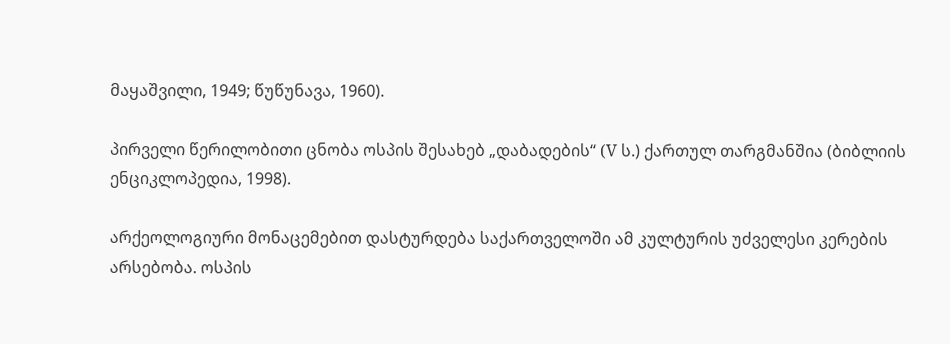მაყაშვილი, 1949; წუწუნავა, 1960).

პირველი წერილობითი ცნობა ოსპის შესახებ „დაბადების“ (V ს.) ქართულ თარგმანშია (ბიბლიის ენციკლოპედია, 1998).

არქეოლოგიური მონაცემებით დასტურდება საქართველოში ამ კულტურის უძველესი კერების არსებობა. ოსპის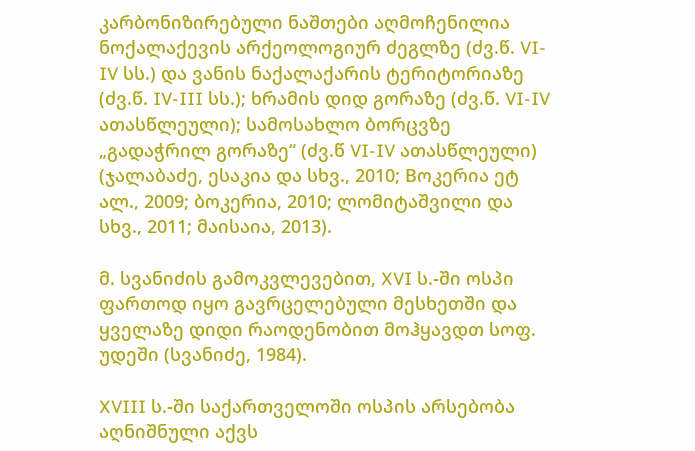კარბონიზირებული ნაშთები აღმოჩენილია ნოქალაქევის არქეოლოგიურ ძეგლზე (ძვ.წ. VI-IV სს.) და ვანის ნაქალაქარის ტერიტორიაზე (ძვ.წ. IV-III სს.); ხრამის დიდ გორაზე (ძვ.წ. VI-IV ათასწლეული); სამოსახლო ბორცვზე „გადაჭრილ გორაზე“ (ძვ.წ VI-IV ათასწლეული) (ჯალაბაძე, ესაკია და სხვ., 2010; Bოკერია ეტ ალ., 2009; ბოკერია, 2010; ლომიტაშვილი და სხვ., 2011; მაისაია, 2013).

მ. სვანიძის გამოკვლევებით, XVI ს.-ში ოსპი ფართოდ იყო გავრცელებული მესხეთში და ყველაზე დიდი რაოდენობით მოჰყავდთ სოფ. უდეში (სვანიძე, 1984).

XVIII ს.-ში საქართველოში ოსპის არსებობა აღნიშნული აქვს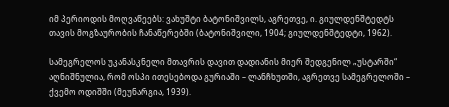იმ პერიოდის მოღვაწეებს: ვახუშტი ბატონიშვილს, აგრეთვე, ი. გიულდენშტედტს თავის მოგზაურობის ჩანაწერებში (ბატონიშვილი, 1904; გიულდენშტედტი, 1962).

სამეგრელოს უკანასკნელი მთავრის დავით დადიანის მიერ შედგენილ „უსტარში“ აღნიშნულია, რომ ოსპი ითესებოდა გურიაში – ლანჩხუთში, აგრეთვე სამეგრელოში – ქვემო ოდიშში (მეუნარგია, 1939).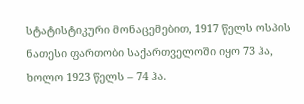სტატისტიკური მონაცემებით, 1917 წელს ოსპის ნათესი ფართობი საქართველოში იყო 73 ჰა, ხოლო 1923 წელს – 74 ჰა.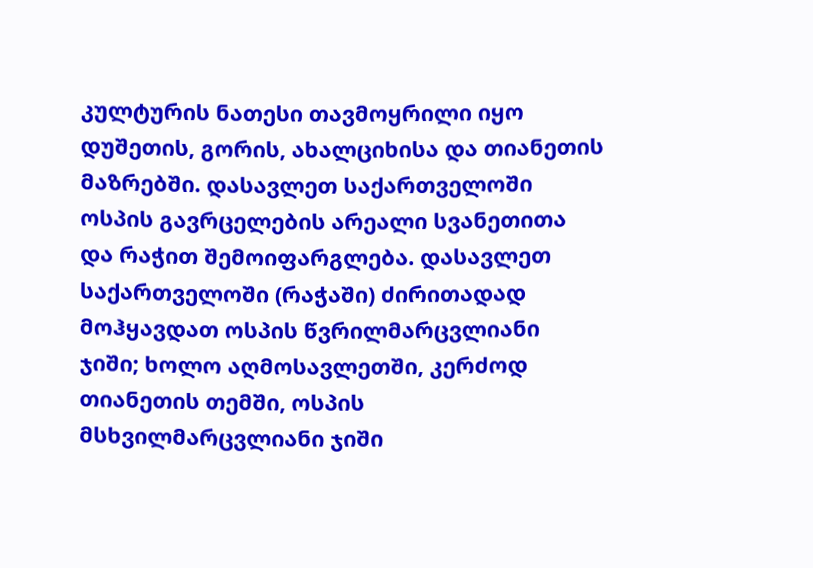კულტურის ნათესი თავმოყრილი იყო დუშეთის, გორის, ახალციხისა და თიანეთის მაზრებში. დასავლეთ საქართველოში ოსპის გავრცელების არეალი სვანეთითა და რაჭით შემოიფარგლება. დასავლეთ საქართველოში (რაჭაში) ძირითადად მოჰყავდათ ოსპის წვრილმარცვლიანი ჯიში; ხოლო აღმოსავლეთში, კერძოდ თიანეთის თემში, ოსპის მსხვილმარცვლიანი ჯიში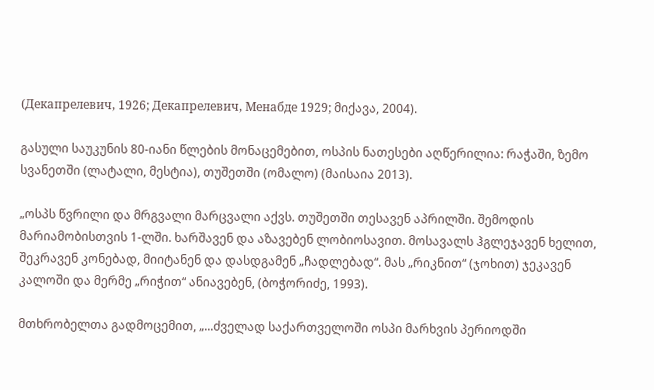(Декапрелевич, 1926; Декапрелевич, Менабде 1929; მიქავა, 2004).

გასული საუკუნის 80-იანი წლების მონაცემებით, ოსპის ნათესები აღწერილია: რაჭაში, ზემო სვანეთში (ლატალი, მესტია), თუშეთში (ომალო) (მაისაია 2013).

„ოსპს წვრილი და მრგვალი მარცვალი აქვს. თუშეთში თესავენ აპრილში. შემოდის მარიამობისთვის 1-ლში. ხარშავენ და აზავებენ ლობიოსავით. მოსავალს ჰგლეჯავენ ხელით, შეკრავენ კონებად, მიიტანენ და დასდგამენ „ჩადლებად“. მას „რიკნით“ (ჯოხით) ჯეკავენ კალოში და მერმე „რიჭით“ ანიავებენ, (ბოჭორიძე, 1993).

მთხრობელთა გადმოცემით, „...ძველად საქართველოში ოსპი მარხვის პერიოდში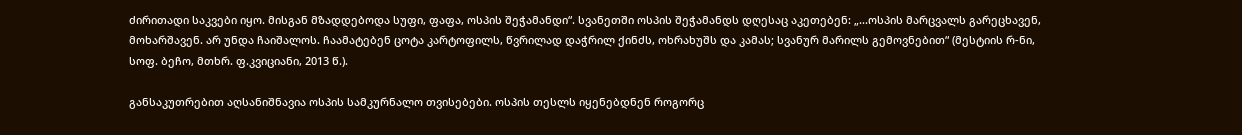ძირითადი საკვები იყო. მისგან მზადდებოდა სუფი, ფაფა, ოსპის შეჭამანდი“. სვანეთში ოსპის შეჭამანდს დღესაც აკეთებენ: „...ოსპის მარცვალს გარეცხავენ, მოხარშავენ. არ უნდა ჩაიშალოს. ჩაამატებენ ცოტა კარტოფილს, წვრილად დაჭრილ ქინძს, ოხრახუშს და კამას; სვანურ მარილს გემოვნებით“ (მესტიის რ-ნი, სოფ. ბეჩო, მთხრ. ფ.კვიციანი, 2013 წ.).

განსაკუთრებით აღსანიშნავია ოსპის სამკურნალო თვისებები. ოსპის თესლს იყენებდნენ როგორც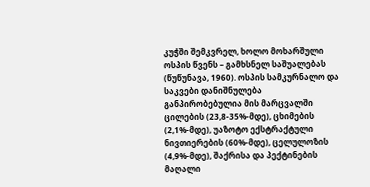კუჭში შემკვრელ, ხოლო მოხარშული ოსპის წვენს – გამხსნელ საშუალებას (წუწუნავა, 1960). ოსპის სამკურნალო და საკვები დანიშნულება განპირობებულია მის მარცვალში ცილების (23,8-35%-მდე), ცხიმების (2,1%-მდე), უაზოტო ექსტრაქტული ნივთიერების (60%-მდე), ცელულოზის (4,9%-მდე), შაქრისა და პექტინების მაღალი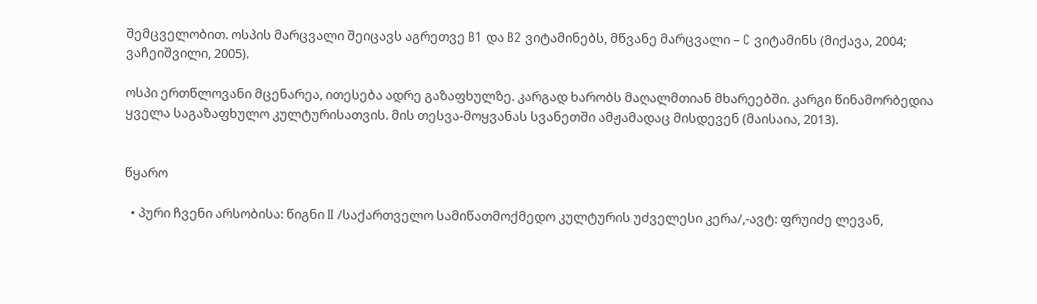შემცველობით. ოსპის მარცვალი შეიცავს აგრეთვე B1 და B2 ვიტამინებს, მწვანე მარცვალი – C ვიტამინს (მიქავა, 2004; ვაჩეიშვილი, 2005).

ოსპი ერთწლოვანი მცენარეა, ითესება ადრე გაზაფხულზე. კარგად ხარობს მაღალმთიან მხარეებში. კარგი წინამორბედია ყველა საგაზაფხულო კულტურისათვის. მის თესვა-მოყვანას სვანეთში ამჟამადაც მისდევენ (მაისაია, 2013).


წყარო

  • პური ჩვენი არსობისა: წიგნი II /საქართველო სამიწათმოქმედო კულტურის უძველესი კერა/,-ავტ: ფრუიძე ლევან,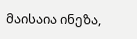მაისაია ინეზა,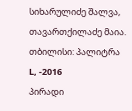სიხარულიძე შალვა, თავართქილაძე მაია. თბილისი: პალიტრა L, -2016
პირადი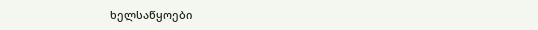ხელსაწყოები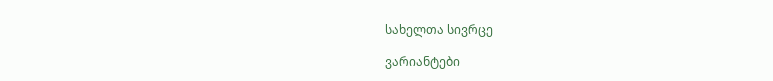სახელთა სივრცე

ვარიანტები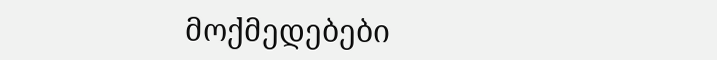მოქმედებები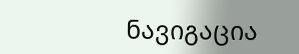ნავიგაცია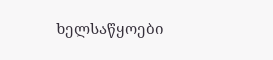ხელსაწყოები